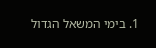1. בימי המשאל הגדול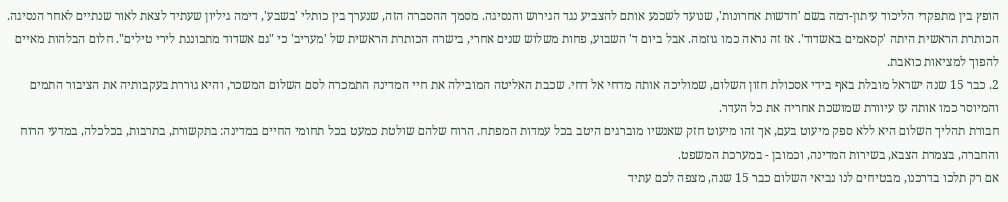הופץ בין מתפקדי הליכוד עיתון-דמה בשם 'חדשות אחרונות', שנועד לשכנע אותם להצביע נגד הגירוש והנסיגה. מסמך ההסברה הזה, שנערך בין כותלי 'בשבע', דימה גיליון שעתיד לצאת לאור שנתיים לאחר הנסיגה. הכותרת הראשית היתה 'קסאמים באשדוד'. אז זה נראה כמו גוזמה. אבל ביום ד' השבוע, פחות משלוש שנים אחרי, בישרה הכותרת הראשית של 'מעריב' כי "גם אשדוד מתכוננת לירי טילים". חלום הבלהות מאיים להפוך למציאות כואבת.
2. כבר 15 שנה ישראל מובלת באף בידי אסכולת חזון השלום, שמוליכה אותה מדחי אל דחי. שכבת האליטה המובילה את חיי המדינה התמכרה לסם השלום המשכר, והיא גוררת בעקבותיה את הציבור התמים והמיוסר כמו אותה עז עיוורת שמושכת אחריה את כל העדר.
חבורת תהליך השלום היא ללא ספק מיעוט בעם, אך זהו מיעוט חזק שאנשיו מוברגים היטב בכל עמדות המפתח. הרוח שלהם שולטת כמעט בכל תחומי החיים במדינה: בתקשורת, בתרבות, בכלכלה, במדעי הרוח והחברה, בצמרת הצבא, בשירות המדינה, וכמובן - במערכת המשפט.
אם רק תלכו בדרכנו, מבטיחים לנו נביאי השלום כבר 15 שנה, מצפה לכם עתיד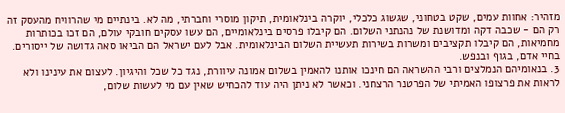מזהיר: אחוות עמים, שקט בטחוני, שגשוג כלכלי, יוקרה בינלאומית, תיקון מוסרי וחברתי, מה לא. בינתיים מי שהרוויח מהעסק זה רק הם - שכבה דקה ומדושנת של נהנתני השלום. הם קיבלו פרסים בינלאומיים, הם עשו עסקים חובקי עולם, הם זכו בכותרות מחמיאות, הם קיבלו תקציבים ומשרות בשירות תעשיית השלום הבינלאומית. אבל לעם ישראל הם הביאו סאה גדושה של ייסורים. בחיי אדם, בגוף ובנפש.
3. בנאומיהם הנמלצים ורבי ההשראה הם חינכו אותנו להאמין בשלום אמונה עיוורת, נגד כל שכל והיגיון. לעצום את עינינו ולא לראות את פרצופו האמיתי של הפרטנר הרצחני. וכאשר לא ניתן היה עוד להכחיש שאין עם מי לעשות שלום,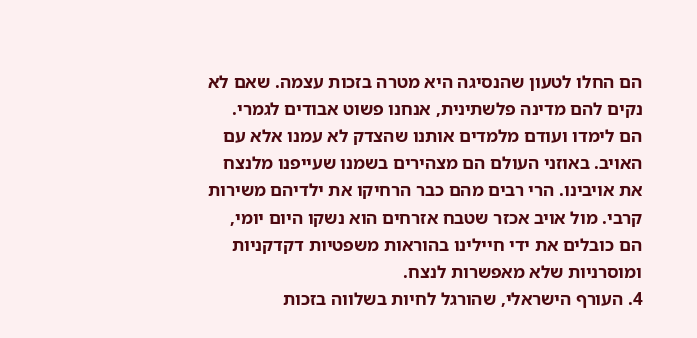הם החלו לטעון שהנסיגה היא מטרה בזכות עצמה. שאם לא נקים להם מדינה פלשתינית, אנחנו פשוט אבודים לגמרי.
הם לימדו ועודם מלמדים אותנו שהצדק לא עמנו אלא עם האויב. באוזני העולם הם מצהירים בשמנו שעייפנו מלנצח את אויבינו. הרי רבים מהם כבר הרחיקו את ילדיהם משירות קרבי. מול אויב אכזר שטבח אזרחים הוא נשקו היום יומי, הם כובלים את ידי חיילינו בהוראות משפטיות דקדקניות ומוסרניות שלא מאפשרות לנצח.
4. העורף הישראלי, שהורגל לחיות בשלווה בזכות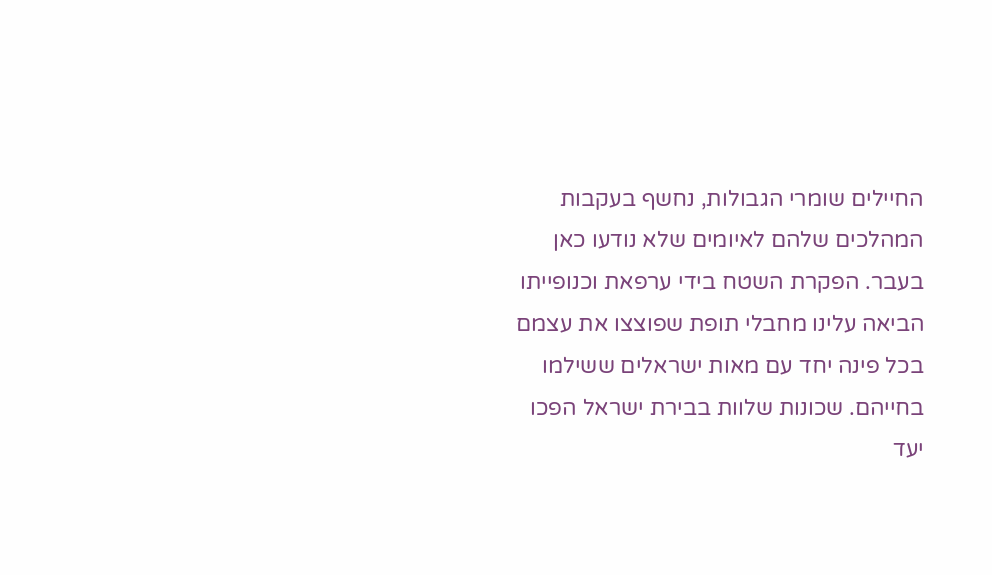החיילים שומרי הגבולות, נחשף בעקבות המהלכים שלהם לאיומים שלא נודעו כאן בעבר. הפקרת השטח בידי ערפאת וכנופייתו הביאה עלינו מחבלי תופת שפוצצו את עצמם בכל פינה יחד עם מאות ישראלים ששילמו בחייהם. שכונות שלוות בבירת ישראל הפכו יעד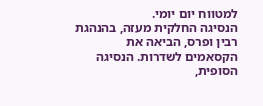למטווח יום יומי.
הנסיגה החלקית מעזה, בהנהגת רבין ופרס, הביאה את הקסאמים לשדרות. הנסיגה הסופית,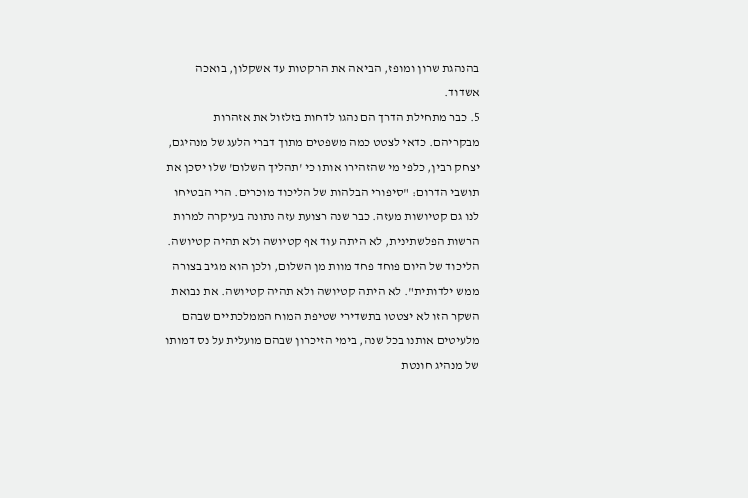בהנהגת שרון ומופז, הביאה את הרקטות עד אשקלון, בואכה אשדוד.
5. כבר מתחילת הדרך הם נהגו לדחות בזלזול את אזהרות מבקריהם. כדאי לצטט כמה משפטים מתוך דברי הלעג של מנהיגם, יצחק רבין, כלפי מי שהזהירו אותו כי 'תהליך השלום' שלו יסכן את תושבי הדרום: "סיפורי הבלהות של הליכוד מוכרים. הרי הבטיחו לנו גם קטיושות מעזה. כבר שנה רצועת עזה נתונה בעיקרה למרות הרשות הפלשתינית, לא היתה עוד אף קטיושה ולא תהיה קטיושה. הליכוד של היום פוחד פחד מוות מן השלום, ולכן הוא מגיב בצורה ממש ילדותית". לא היתה קטיושה ולא תהיה קטיושה. את נבואת השקר הזו לא יצטטו בתשדירי שטיפת המוח הממלכתיים שבהם מלעיטים אותנו בכל שנה, בימי הזיכרון שבהם מועלית על נס דמותו של מנהיג חונטת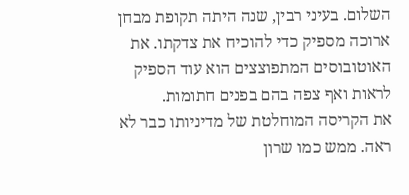השלום. בעיני רבין, שנה היתה תקופת מבחן ארוכה מספיק כדי להוכיח את צדקתו. את האוטובוסים המתפוצצים הוא עוד הספיק לראות ואף צפה בהם בפנים חתומות.
את הקריסה המוחלטת של מדיניותו כבר לא ראה. ממש כמו שרון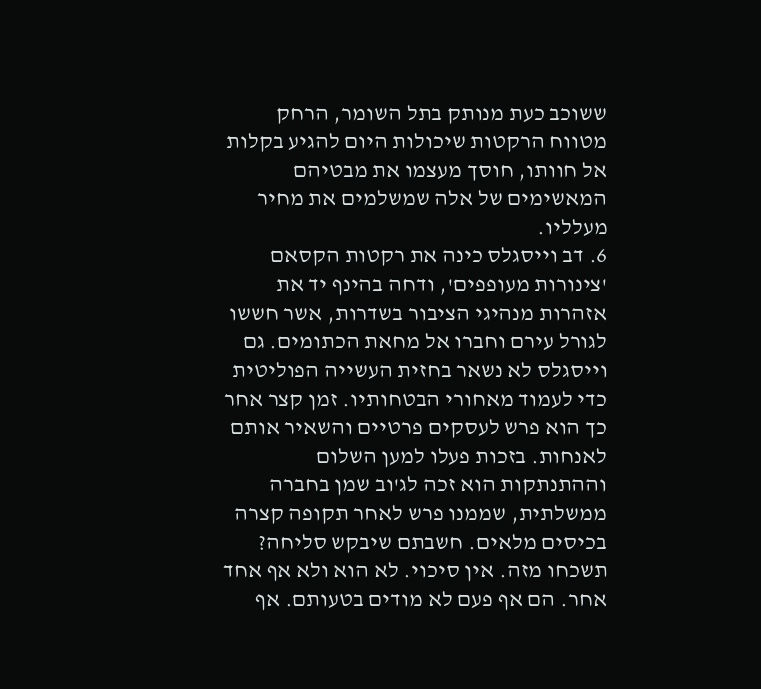ששוכב כעת מנותק בתל השומר, הרחק מטווח הרקטות שיכולות היום להגיע בקלות אל חוותו, חוסך מעצמו את מבטיהם המאשימים של אלה שמשלמים את מחיר מעלליו.
6. דב וייסגלס כינה את רקטות הקסאם 'צינורות מעופפים', ודחה בהינף יד את אזהרות מנהיגי הציבור בשדרות, אשר חששו לגורל עירם וחברו אל מחאת הכתומים. גם וייסגלס לא נשאר בחזית העשייה הפוליטית כדי לעמוד מאחורי הבטחותיו. זמן קצר אחר כך הוא פרש לעסקים פרטיים והשאיר אותם לאנחות. בזכות פעלו למען השלום וההתנתקות הוא זכה לג'וב שמן בחברה ממשלתית, שממנו פרש לאחר תקופה קצרה בכיסים מלאים. חשבתם שיבקש סליחה? תשכחו מזה. אין סיכוי. לא הוא ולא אף אחד אחר. הם אף פעם לא מודים בטעותם. אף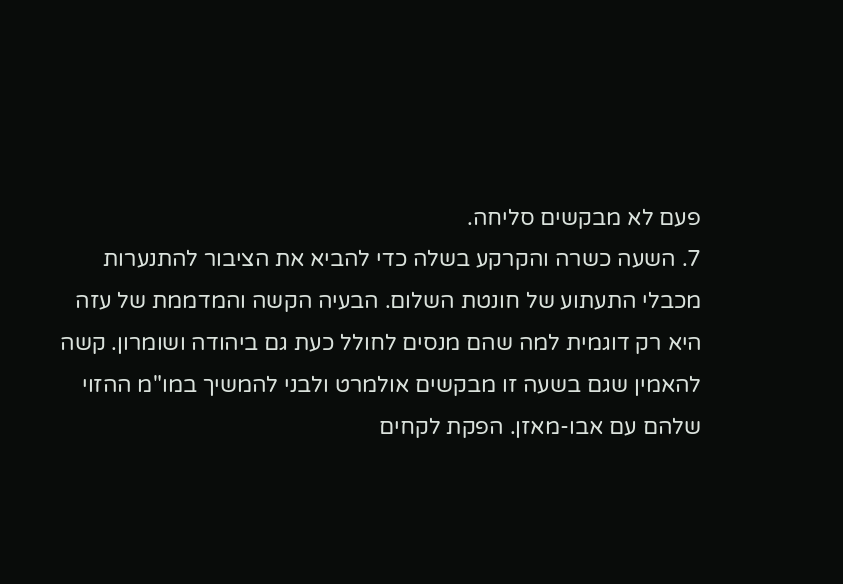פעם לא מבקשים סליחה.
7. השעה כשרה והקרקע בשלה כדי להביא את הציבור להתנערות מכבלי התעתוע של חונטת השלום. הבעיה הקשה והמדממת של עזה היא רק דוגמית למה שהם מנסים לחולל כעת גם ביהודה ושומרון. קשה להאמין שגם בשעה זו מבקשים אולמרט ולבני להמשיך במו"מ ההזוי שלהם עם אבו-מאזן. הפקת לקחים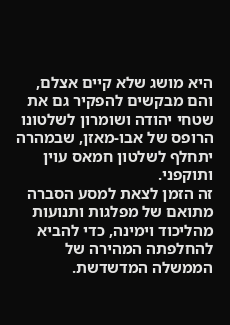היא מושג שלא קיים אצלם, והם מבקשים להפקיר גם את שטחי יהודה ושומרון לשלטונו הרופס של אבו-מאזן, שבמהרה יתחלף לשלטון חמאס עוין ותוקפני.
זה הזמן לצאת למסע הסברה מתואם של מפלגות ותנועות מהליכוד וימינה, כדי להביא להחלפתה המהירה של הממשלה המדשדשת.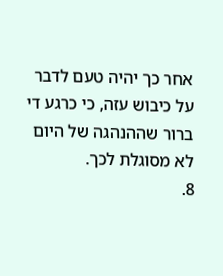אחר כך יהיה טעם לדבר על כיבוש עזה, כי כרגע די ברור שההנהגה של היום לא מסוגלת לכך.
8.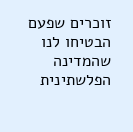זוכרים שפעם הבטיחו לנו שהמדינה הפלשתינית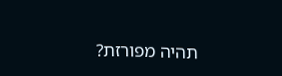תהיה מפורזת?